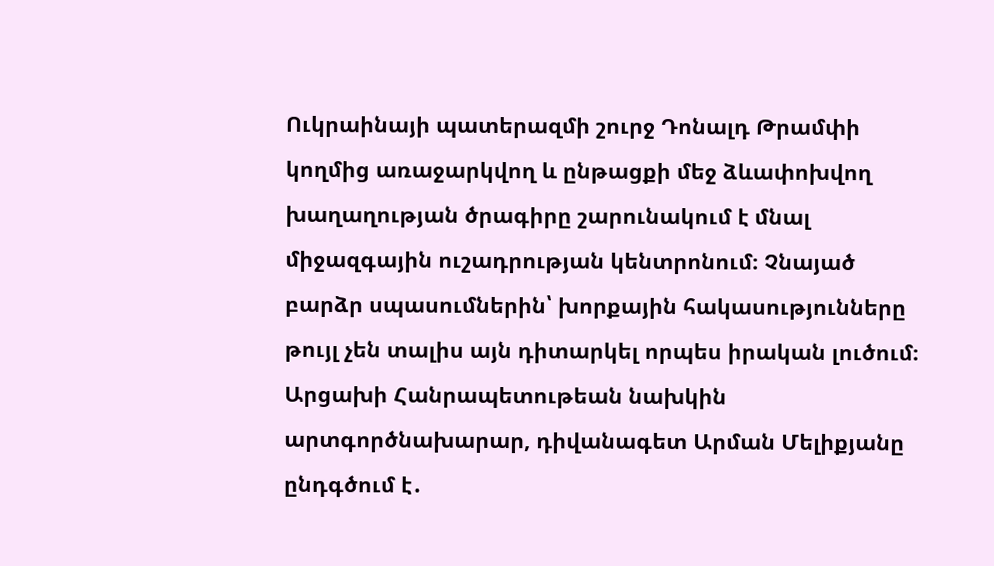Ուկրաինայի պատերազմի շուրջ Դոնալդ Թրամփի կողմից առաջարկվող և ընթացքի մեջ ձևափոխվող խաղաղության ծրագիրը շարունակում է մնալ միջազգային ուշադրության կենտրոնում։ Չնայած բարձր սպասումներին՝ խորքային հակասությունները թույլ չեն տալիս այն դիտարկել որպես իրական լուծում։ Արցախի Հանրապետութեան նախկին արտգործնախարար, դիվանագետ Արման Մելիքյանը ընդգծում է․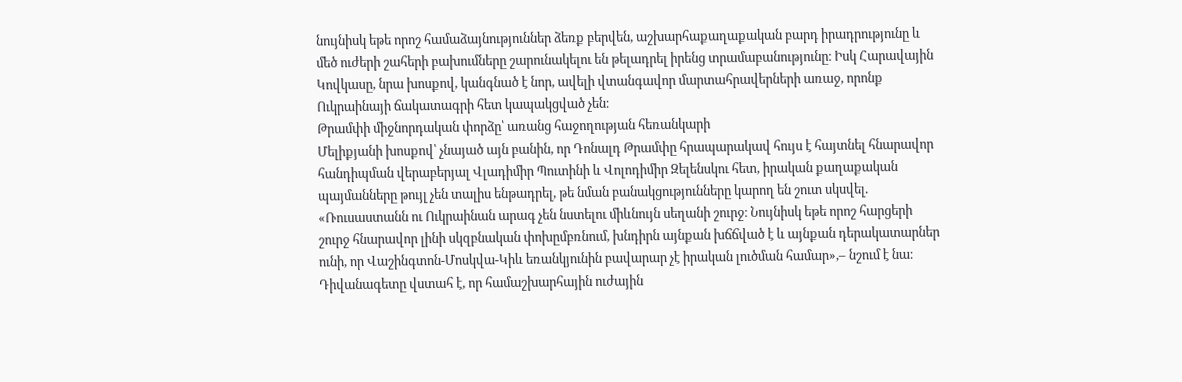նույնիսկ եթե որոշ համաձայնություններ ձեռք բերվեն, աշխարհաքաղաքական բարդ իրադրությունը և մեծ ուժերի շահերի բախումները շարունակելու են թելադրել իրենց տրամաբանությունը։ Իսկ Հարավային Կովկասը, նրա խոսքով, կանգնած է նոր, ավելի վտանգավոր մարտահրավերների առաջ, որոնք Ուկրաինայի ճակատագրի հետ կապակցված չեն։
Թրամփի միջնորդական փորձը՝ առանց հաջողության հեռանկարի
Մելիքյանի խոսքով՝ չնայած այն բանին, որ Դոնալդ Թրամփը հրապարակավ հույս է հայտնել հնարավոր հանդիպման վերաբերյալ Վլադիմիր Պուտինի և Վոլոդիմիր Զելենսկու հետ, իրական քաղաքական պայմանները թույլ չեն տալիս ենթադրել, թե նման բանակցությունները կարող են շուտ սկսվել.
«Ռուսաստանն ու Ուկրաինան արագ չեն նստելու միևնույն սեղանի շուրջ։ Նույնիսկ եթե որոշ հարցերի շուրջ հնարավոր լինի սկզբնական փոխըմբռնում, խնդիրն այնքան խճճված է և այնքան դերակատարներ ունի, որ Վաշինգտոն-Մոսկվա-Կիև եռանկյունին բավարար չէ իրական լուծման համար»,– նշում է նա։
Դիվանագետը վստահ է, որ համաշխարհային ուժային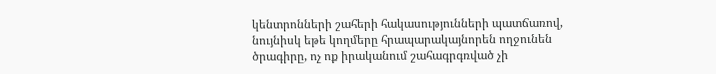կենտրոնների շահերի հակասությունների պատճառով, նույնիսկ եթե կողմերը հրապարակայնորեն ողջունեն ծրագիրը, ոչ ոք իրականում շահագրգռված չի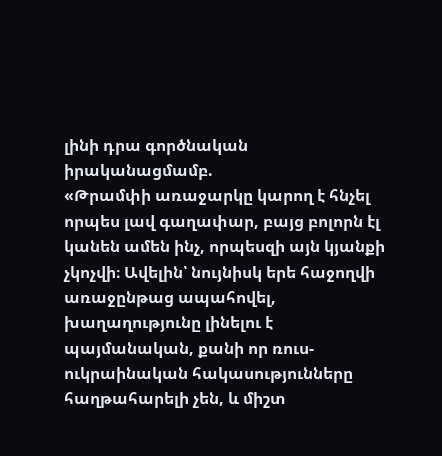լինի դրա գործնական իրականացմամբ.
«Թրամփի առաջարկը կարող է հնչել որպես լավ գաղափար, բայց բոլորն էլ կանեն ամեն ինչ, որպեսզի այն կյանքի չկոչվի։ Ավելին՝ նույնիսկ երե հաջողվի առաջընթաց ապահովել, խաղաղությունը լինելու է պայմանական, քանի որ ռուս-ուկրաինական հակասությունները հաղթահարելի չեն, և միշտ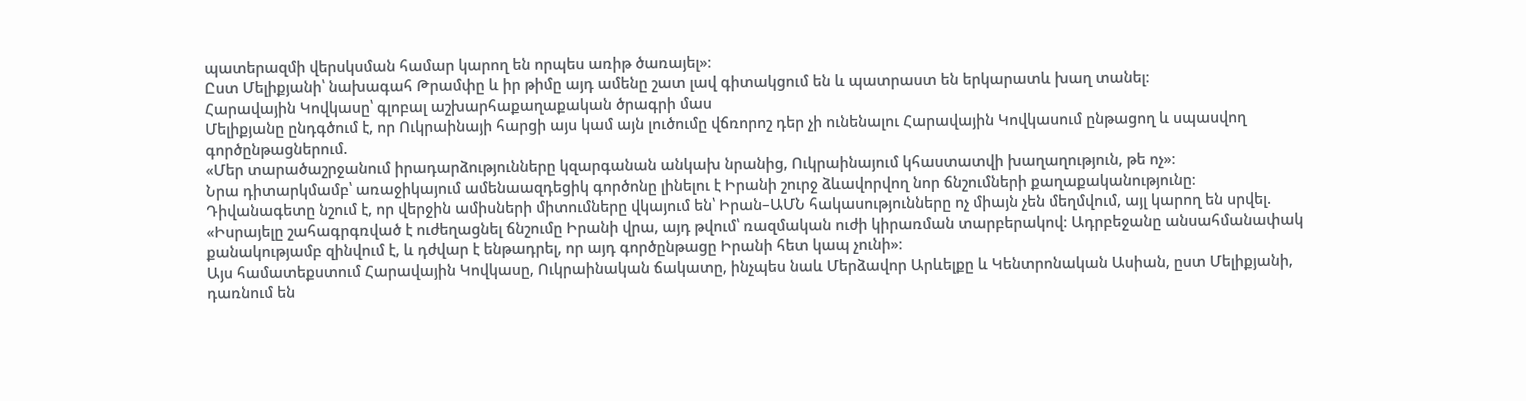պատերազմի վերսկսման համար կարող են որպես առիթ ծառայել»։
Ըստ Մելիքյանի՝ նախագահ Թրամփը և իր թիմը այդ ամենը շատ լավ գիտակցում են և պատրաստ են երկարատև խաղ տանել։
Հարավային Կովկասը՝ գլոբալ աշխարհաքաղաքական ծրագրի մաս
Մելիքյանը ընդգծում է, որ Ուկրաինայի հարցի այս կամ այն լուծումը վճռորոշ դեր չի ունենալու Հարավային Կովկասում ընթացող և սպասվող գործընթացներում.
«Մեր տարածաշրջանում իրադարձությունները կզարգանան անկախ նրանից, Ուկրաինայում կհաստատվի խաղաղություն, թե ոչ»։
Նրա դիտարկմամբ՝ առաջիկայում ամենաազդեցիկ գործոնը լինելու է Իրանի շուրջ ձևավորվող նոր ճնշումների քաղաքականությունը։ Դիվանագետը նշում է, որ վերջին ամիսների միտումները վկայում են՝ Իրան–ԱՄՆ հակասությունները ոչ միայն չեն մեղմվում, այլ կարող են սրվել.
«Իսրայելը շահագրգռված է ուժեղացնել ճնշումը Իրանի վրա, այդ թվում՝ ռազմական ուժի կիրառման տարբերակով։ Ադրբեջանը անսահմանափակ քանակությամբ զինվում է, և դժվար է ենթադրել, որ այդ գործընթացը Իրանի հետ կապ չունի»։
Այս համատեքստում Հարավային Կովկասը, Ուկրաինական ճակատը, ինչպես նաև Մերձավոր Արևելքը և Կենտրոնական Ասիան, ըստ Մելիքյանի, դառնում են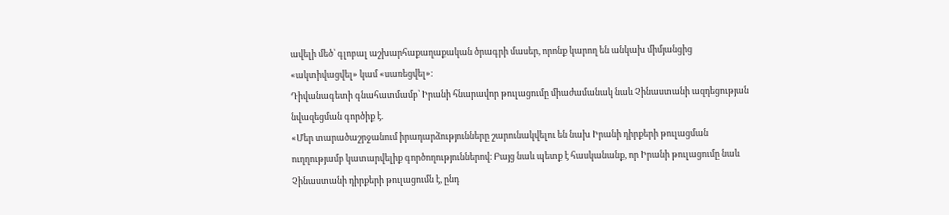ավելի մեծ՝ գլոբալ աշխարհաքաղաքական ծրագրի մասեր, որոնք կարող են անկախ միմյանցից «ակտիվացվել» կամ «սառեցվել»։
Դիվանագետի գնահատմամբ՝ Իրանի հնարավոր թուլացումը միաժամանակ նաև Չինաստանի ազդեցության նվազեցման գործիք է.
«Մեր տարածաշրջանում իրադարձությունները շարունակվելու են նախ Իրանի դիրքերի թուլացման ուղղությամբ կատարվելիք գործողություններով։ Բայց նաև պետք է հասկանանք, որ Իրանի թուլացումը նաև Չինաստանի դիրքերի թուլացումն է, ընդ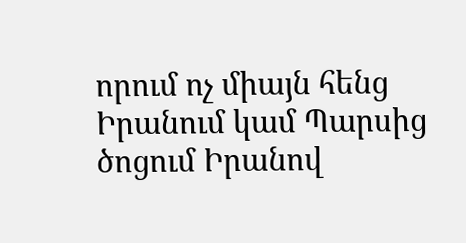որում ոչ միայն հենց Իրանում կամ Պարսից ծոցում Իրանով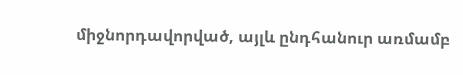միջնորդավորված, այլև ընդհանուր առմամբ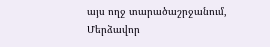այս ողջ տարածաշրջանում, Մերձավոր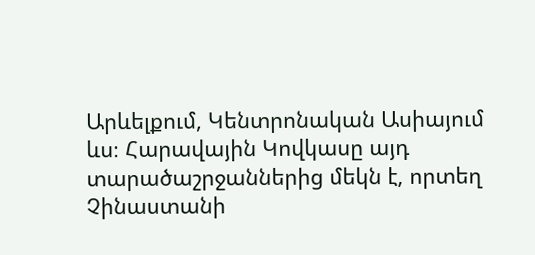Արևելքում, Կենտրոնական Ասիայում ևս։ Հարավային Կովկասը այդ տարածաշրջաններից մեկն է, որտեղ Չինաստանի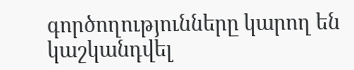գործողությունները կարող են կաշկանդվել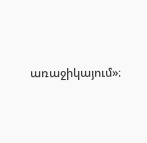առաջիկայում»։